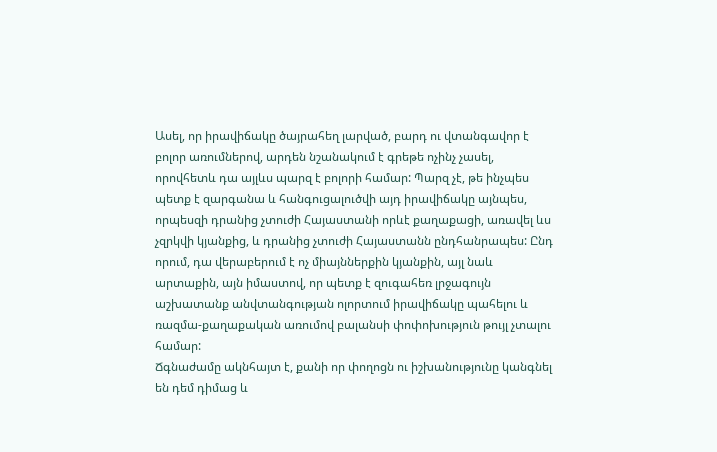Ասել, որ իրավիճակը ծայրահեղ լարված, բարդ ու վտանգավոր է բոլոր առումներով, արդեն նշանակում է գրեթե ոչինչ չասել, որովհետև դա այլևս պարզ է բոլորի համար: Պարզ չէ, թե ինչպես պետք է զարգանա և հանգուցալուծվի այդ իրավիճակը այնպես, որպեսզի դրանից չտուժի Հայաստանի որևէ քաղաքացի, առավել ևս չզրկվի կյանքից, և դրանից չտուժի Հայաստանն ընդհանրապես: Ընդ որում, դա վերաբերում է ոչ միայններքին կյանքին, այլ նաև արտաքին, այն իմաստով, որ պետք է զուգահեռ լրջագույն աշխատանք անվտանգության ոլորտում իրավիճակը պահելու և ռազմա-քաղաքական առումով բալանսի փոփոխություն թույլ չտալու համար:
Ճգնաժամը ակնհայտ է, քանի որ փողոցն ու իշխանությունը կանգնել են դեմ դիմաց և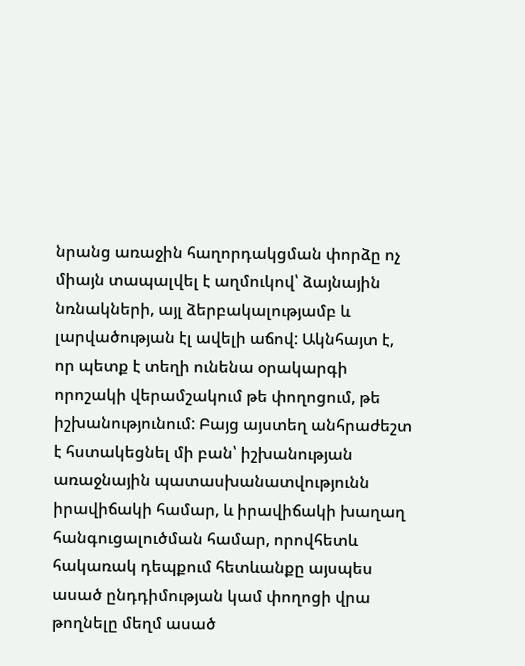նրանց առաջին հաղորդակցման փորձը ոչ միայն տապալվել է աղմուկով՝ ձայնային նռնակների, այլ ձերբակալությամբ և լարվածության էլ ավելի աճով: Ակնհայտ է, որ պետք է տեղի ունենա օրակարգի որոշակի վերամշակում թե փողոցում, թե իշխանությունում: Բայց այստեղ անհրաժեշտ է հստակեցնել մի բան՝ իշխանության առաջնային պատասխանատվությունն իրավիճակի համար, և իրավիճակի խաղաղ հանգուցալուծման համար, որովհետև հակառակ դեպքում հետևանքը այսպես ասած ընդդիմության կամ փողոցի վրա թողնելը մեղմ ասած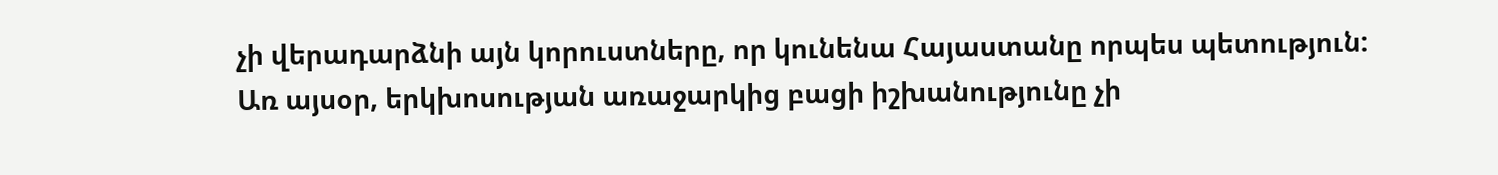չի վերադարձնի այն կորուստները, որ կունենա Հայաստանը որպես պետություն:
Առ այսօր, երկխոսության առաջարկից բացի իշխանությունը չի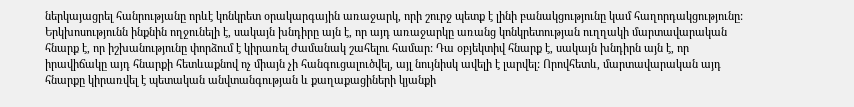ներկայացրել հանրությանը որևէ կոնկրետ օրակարգային առաջարկ, որի շուրջ պետք է լինի բանակցությունը կամ հաղորդակցությունը: Երկխոսությունն ինքնին ողջունելի է, սակայն խնդիրը այն է, որ այդ առաջարկը առանց կոնկրետության ուղղակի մարտավարական հնարք է, որ իշխանությունը փորձում է կիրառել ժամանակ շահելու համար: Դա օբյեկտիվ հնարք է, սակայն խնդիրն այն է, որ իրավիճակը այդ հնարքի հետևաքնով ոչ միայն չի հանգուցալուծվել, այլ նույնիսկ ավելի է լարվել: Որովհետև, մարտավարական այդ հնարքը կիրառվել է պետական անվտանգության և քաղաքացիների կյանքի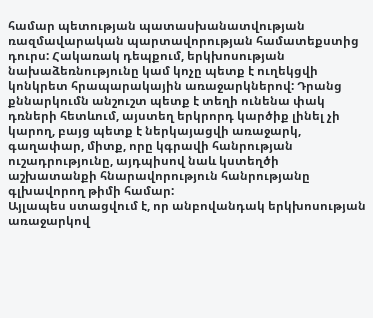համար պետության պատասխանատվության ռազմավարական պարտավորության համատեքստից դուրս: Հակառակ դեպքում, երկխոսության նախաձեռնությունը կամ կոչը պետք է ուղեկցվի կոնկրետ հրապարակային առաջարկներով: Դրանց քննարկումն անշուշտ պետք է տեղի ունենա փակ դռների հետևում, այստեղ երկրորդ կարծիք լինել չի կարող, բայց պետք է ներկայացվի առաջարկ, գաղափար, միտք, որը կգրավի հանրության ուշադրությունը, այդպիսով նաև կստեղծի աշխատանքի հնարավորություն հանրությանը գլխավորող թիմի համար:
Այլապես ստացվում է, որ անբովանդակ երկխոսության առաջարկով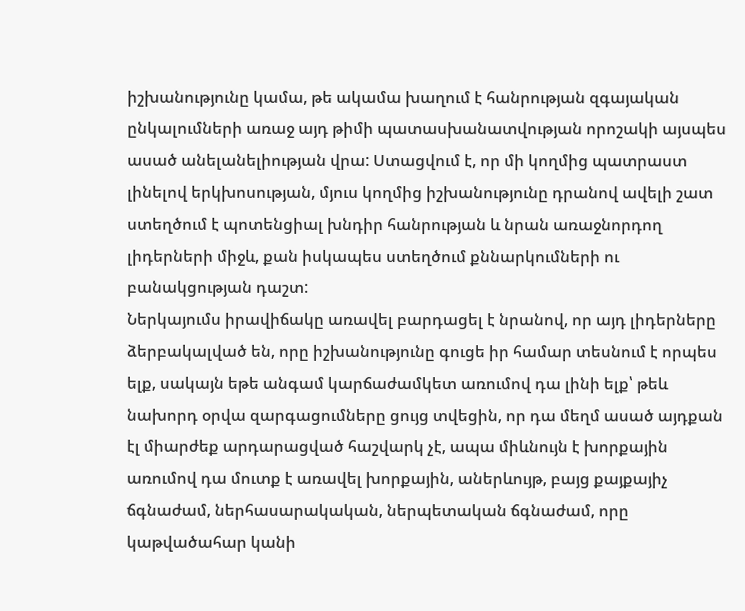իշխանությունը կամա, թե ակամա խաղում է հանրության զգայական ընկալումների առաջ այդ թիմի պատասխանատվության որոշակի այսպես ասած անելանելիության վրա: Ստացվում է, որ մի կողմից պատրաստ լինելով երկխոսության, մյուս կողմից իշխանությունը դրանով ավելի շատ ստեղծում է պոտենցիալ խնդիր հանրության և նրան առաջնորդող լիդերների միջև, քան իսկապես ստեղծում քննարկումների ու բանակցության դաշտ:
Ներկայումս իրավիճակը առավել բարդացել է նրանով, որ այդ լիդերները ձերբակալված են, որը իշխանությունը գուցե իր համար տեսնում է որպես ելք, սակայն եթե անգամ կարճաժամկետ առումով դա լինի ելք՝ թեև նախորդ օրվա զարգացումները ցույց տվեցին, որ դա մեղմ ասած այդքան էլ միարժեք արդարացված հաշվարկ չէ, ապա միևնույն է խորքային առումով դա մուտք է առավել խորքային, աներևույթ, բայց քայքայիչ ճգնաժամ, ներհասարակական, ներպետական ճգնաժամ, որը կաթվածահար կանի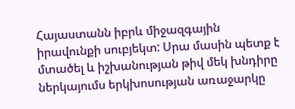Հայաստանն իբրև միջազգային իրավունքի սուբյեկտ: Սրա մասին պետք է մտածել և իշխանության թիվ մեկ խնդիրը ներկայումս երկխոսության առաջարկը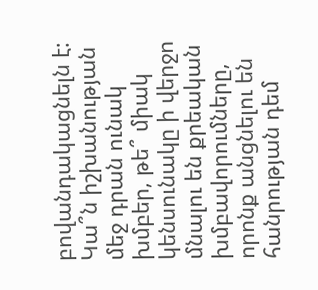բովանդակացնելն է: Կա՞ն իշխանության մեջ դրան ունակ խմբեր, թե՞ միակ կենսունակը ի վերջո մնալու են քրեական խմբավորումները, որոնք անցնելու են հանրության դեմ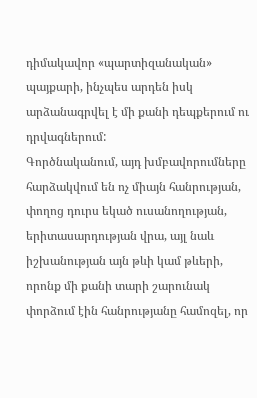դիմակավոր «պարտիզանական» պայքարի, ինչպես արդեն իսկ արձանագրվել է մի քանի դեպքերում ու դրվագներում:
Գործնականում, այդ խմբավորումները հարձակվում են ոչ միայն հանրության, փողոց դուրս եկած ուսանողության, երիտասարդության վրա, այլ նաև իշխանության այն թևի կամ թևերի, որոնք մի քանի տարի շարունակ փորձում էին հանրությանը համոզել, որ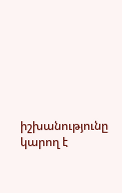իշխանությունը կարող է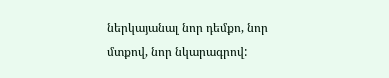ներկայանալ նոր դեմքո, նոր մտքով, նոր նկարագրով: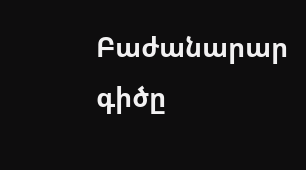Բաժանարար գիծը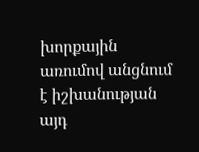խորքային առումով անցնում է իշխանության այդ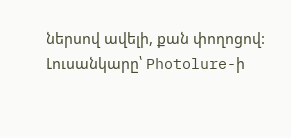ներսով ավելի, քան փողոցով:
Լուսանկարը՝ Photolure-ի